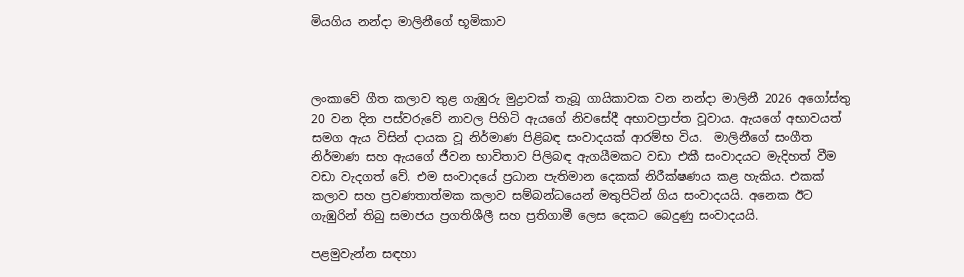මියගිය නන්දා මාලිනීගේ භූමිකාව



ලංකාවේ ගීත කලාව තුළ ගැඹුරු මුද්‍රාවක් තැබූ ගායිකාවක වන නන්දා මාලිනී 2026 අගෝස්තු 20 වන දින පස්වරුවේ නාවල පිහිටි ඇයගේ නිවසේදී අභාවප්‍රාප්ත වූවාය. ඇයගේ අභාවයත් සමග ඇය විසින් දායක වූ නිර්මාණ පිළිබඳ සංවාදයක් ආරම්භ විය.  මාලිනීගේ සංගීත නිර්මාණ සහ ඇයගේ ජීවන භාවිතාව පිලිබඳ ඇගයීමකට වඩා එකී සංවාදයට මැදිහත් වීම වඩා වැදගත් වේ. එම සංවාදයේ ප්‍රධාන පැතිමාන දෙකක් නිරීක්ෂණය කළ හැකිය. එකක් කලාව සහ ප්‍රවණතාත්මක කලාව සම්බන්ධයෙන් මතුපිටින් ගිය සංවාදයයි. අනෙක ඊට ගැඹුරින් තිබු සමාජය ප්‍රගතිශීලී සහ ප්‍රතිගාමී ලෙස දෙකට බෙදුණු සංවාදයයි.

පළමුවැන්න සඳහා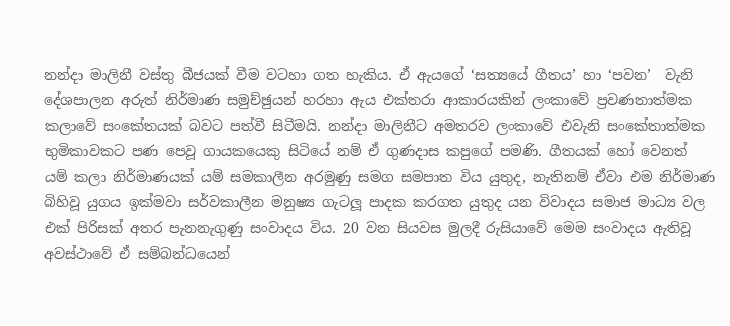නන්දා මාලිනී වස්තු බීජයක් වීම වටහා ගත හැකිය. ඒ ඇයගේ ‘සත්‍යයේ ගීතය’ හා ‘පවන’  වැනි දේශපාලන අරුත් නිර්මාණ සමුච්ඡුයන් හරහා ඇය එක්තරා ආකාරයකින් ලංකාවේ ප්‍රවණතාත්මක කලාවේ සංකේතයක් බවට පත්වී සිටීමයි. නන්දා මාලිනීට අමතරව ලංකාවේ එවැනි සංකේතාත්මක භුමිකාවකට පණ පෙවූ ගායකයෙකු සිටියේ නම් ඒ ගුණදාස කපුගේ පමණි. ගීතයක් හෝ වෙනත් යම් කලා නිර්මාණයක් යම් සමකාලීන අරමුණු සමග සමපාත විය යුතුද, නැතිනම් ඒවා එම නිර්මාණ බිහිවූ යුගය ඉක්මවා සර්වකාලීන මනුෂ්‍ය ගැටලූ පාදක කරගත යුතුද යන විවාදය සමාජ මාධ්‍ය වල එක් පිරිසක් අතර පැනනැගුණු සංවාදය විය. 20 වන සියවස මුලදී රුසියාවේ මෙම සංවාදය ඇතිවූ අවස්ථාවේ ඒ සම්බන්ධයෙන්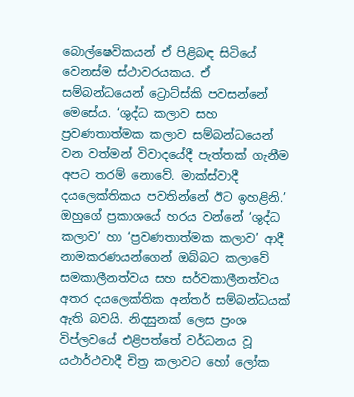බොල්ෂෙවිකයන් ඒ පිළිබඳ සිටියේ වෙනස්ම ස්ථාවරයකය. ඒ සම්බන්ධයෙන් ට්‍රොට්ස්කි පවසන්නේ මෙසේය. ‘ශුද්ධ කලාව සහ ප්‍රවණතාත්මක කලාව සම්බන්ධයෙන් වන වත්මන් විවාදයේදී පැත්තක් ගැනීම අපට තරම් නොවේ. මාක්ස්වාදී දයලෙක්තිකය පවතින්නේ ඊට ඉහළිනි.’ ඔහුගේ ප්‍රකාශයේ හරය වන්නේ ‘ශුද්ධ කලාව’ හා ‘ප්‍රවණතාත්මක කලාව’ ආදී නාමකරණයන්ගෙන් ඔබ්බට කලාවේ සමකාලීනත්වය සහ සර්වකාලීනත්වය අතර දයලෙක්තික අන්තර් සම්බන්ධයක් ඇති බවයි. නිදසුනක් ලෙස ප්‍රංශ විප්ලවයේ එළිපත්තේ වර්ධනය වූ යථාර්ථවාදී චිත්‍ර කලාවට හෝ ලෝක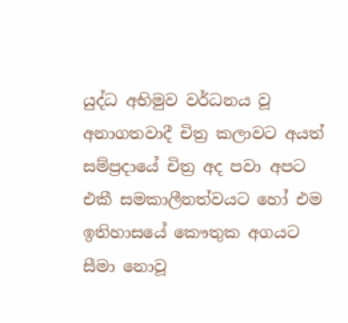යුද්ධ අභිමුව වර්ධනය වූ අනාගතවාදී චිත්‍ර කලාවට අයත් සම්ප්‍රදායේ චිත්‍ර අද පවා අපට එකී සමකාලීනත්වයට හෝ එම ඉතිහාසයේ කෞතුක අගයට සීමා නොවූ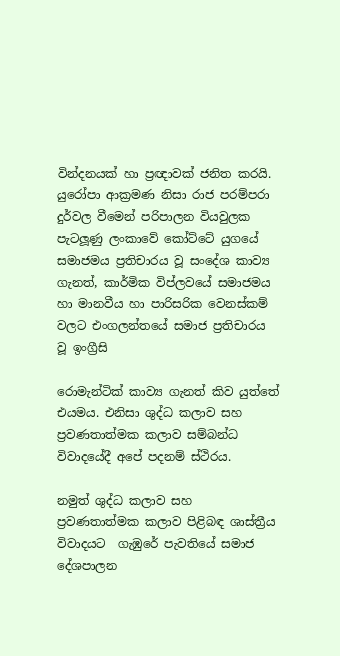වින්දනයක් හා ප්‍රඥාවක් ජනිත කරයි. යුරෝපා ආක්‍රමණ නිසා රාජ පරම්පරා දුර්වල වීමෙන් පරිපාලන වියවුලක පැටලූණු ලංකාවේ කෝට්ටේ යුගයේ සමාජමය ප්‍රතිචාරය වූ සංදේශ කාව්‍ය ගැනත්, කාර්මික විප්ලවයේ සමාජමය හා මානවීය හා පාරිසරික වෙනස්කම් වලට එංගලන්තයේ සමාජ ප්‍රතිචාරය වූ ඉංග්‍රීසි

රොමැන්ටික් කාව්‍ය ගැනත් කිව යුත්තේ එයමය. එනිසා ශුද්ධ කලාව සහ ප්‍රවණතාත්මක කලාව සම්බන්ධ විවාදයේදී අපේ පදනම් ස්ථිරය.

නමුත් ශුද්ධ කලාව සහ ප්‍රවණතාත්මක කලාව පිළිබඳ ශාස්ත්‍රීය විවාදයට  ගැඹුරේ පැවතියේ සමාජ දේශපාලන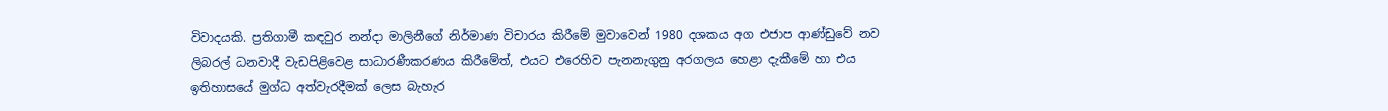විවාදයකි. ප්‍රතිගාමී කඳවුර නන්දා මාලිනීගේ නිර්මාණ විචාරය කිරීමේ මුවාවෙන් 1980 දශකය අග එජාප ආණ්ඩුවේ නව ලිබරල් ධනවාදී වැඩපිළිවෙළ සාධාරණීකරණය කිරීමේත්, එයට එරෙහිව පැනනැගුනු අරගලය හෙළා දැකීමේ හා එය ඉතිහාසයේ මුග්ධ අත්වැරදීමක් ලෙස බැහැර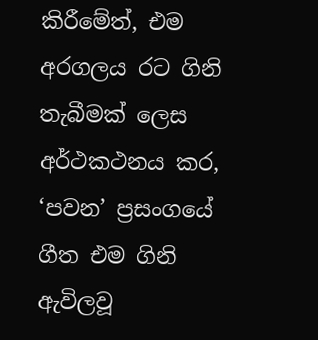කිරීමේත්, එම අරගලය රට ගිනි තැබීමක් ලෙස අර්ථකථනය කර, ‘පවන’ ප්‍රසංගයේ ගීත එම ගිනි ඇවිලවූ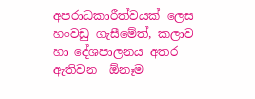අපරාධකාරීත්වයක් ලෙස හංවඩු ගැසීමේත්, කලාව හා දේශපාලනය අතර ඇතිවන  ඕනෑම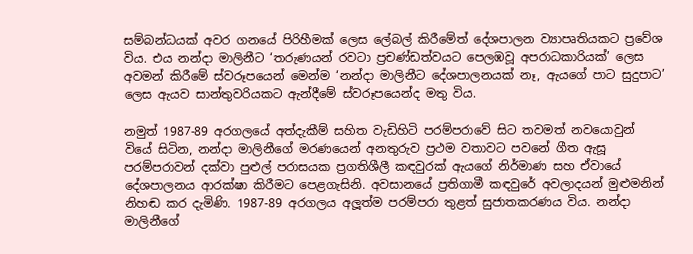සම්බන්ධයක් අවර ගනයේ පිරිහීමක් ලෙස ලේබල් කිරීමේත් දේශපාලන ව්‍යාපෘතියකට ප්‍රවේශ විය. එය නන්දා මාලිනීට ‘තරුණයන් රවටා ප්‍රචණ්ඩත්වයට පෙලඹවූ අපරාධකාරියක්’ ලෙස අවමන් කිරීමේ ස්වරූපයෙන් මෙන්ම ‘නන්දා මාලිනීට දේශපාලනයක් නෑ, ඇයගේ පාට සුදුපාට’ ලෙස ඇයව සාන්තුවරියකට ඇන්දීමේ ස්වරූපයෙන්ද මතු විය.

නමුත් 1987-89 අරගලයේ අත්දැකීම් සහිත වැඩිහිටි පරම්පරාවේ සිට තවමත් නවයොවුන් වියේ සිටින, නන්දා මාලිනීගේ මරණයෙන් අනතුරුව ප්‍රථම වතාවට පවනේ ගීත ඇසූ පරම්පරාවන් දක්වා පුළුල් පරාසයක ප්‍රගතිශීලී කඳවුරක් ඇයගේ නිර්මාණ සහ ඒවායේ දේශපාලනය ආරක්ෂා කිරීමට පෙළගැසිනි. අවසානයේ ප්‍රතිගාමී කඳවුරේ අවලාදයන් මුළුමනින් නිහඬ කර දැමිණි. 1987-89 අරගලය අලූත්ම පරම්පරා තුළත් සුජාතකරණය විය. නන්දා මාලිනීගේ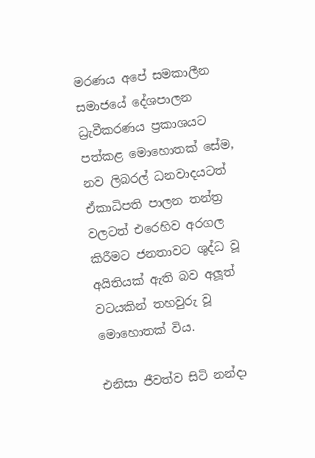මරණය අපේ සමකාලීන සමාජයේ දේශපාලන ධ්‍රැවීකරණය ප්‍රකාශයට පත්කළ මොහොතක් සේම, නව ලිබරල් ධනවාදයටත් ඒකාධිපති පාලන තන්ත්‍ර වලටත් එරෙහිව අරගල කිරීමට ජනතාවට ශුද්ධ වූ අයිතියක් ඇති බව අලූත් වටයකින් තහවුරු වූ මොහොතක් විය.

එනිසා ජීවත්ව සිටි නන්දා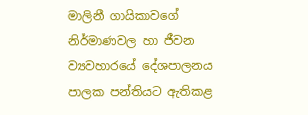මාලිනී ගායිකාවගේ නිර්මාණවල හා ජීවන ව්‍යවහාරයේ දේශපාලනය පාලක පන්තියට ඇතිකළ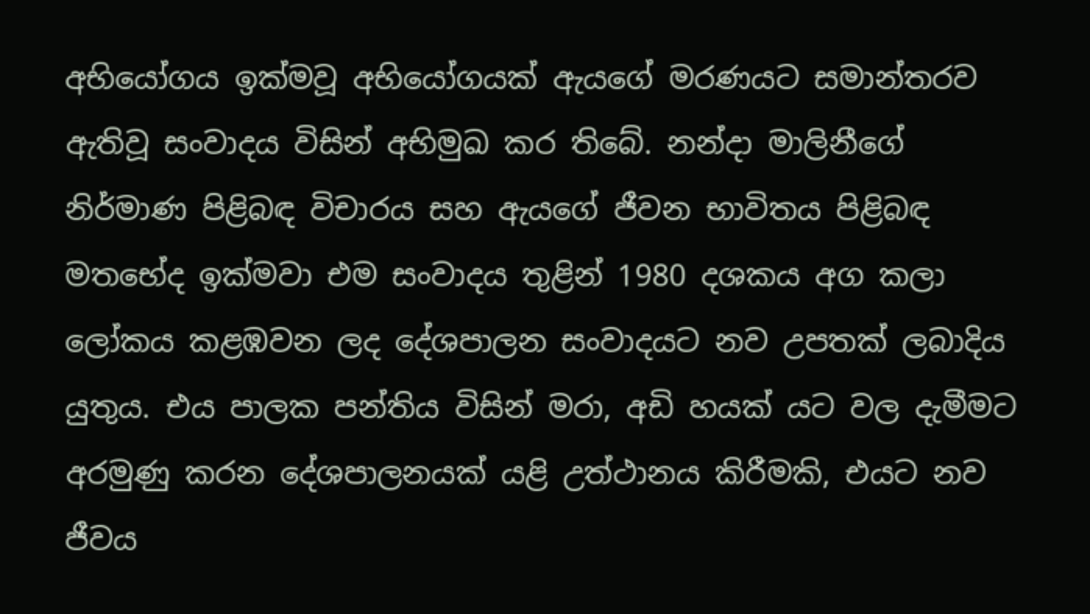අභියෝගය ඉක්මවූ අභියෝගයක් ඇයගේ මරණයට සමාන්තරව ඇතිවූ සංවාදය විසින් අභිමුඛ කර තිබේ. නන්දා මාලිනීගේ නිර්මාණ පිළිබඳ විචාරය සහ ඇයගේ ජීවන භාවිතය පිළිබඳ මතභේද ඉක්මවා එම සංවාදය තුළින් 1980 දශකය අග කලා ලෝකය කළඹවන ලද දේශපාලන සංවාදයට නව උපතක් ලබාදිය යුතුය. එය පාලක පන්තිය විසින් මරා, අඩි හයක් යට වල දැමීමට අරමුණු කරන දේශපාලනයක් යළි උත්ථානය කිරීමකි, එයට නව ජීවය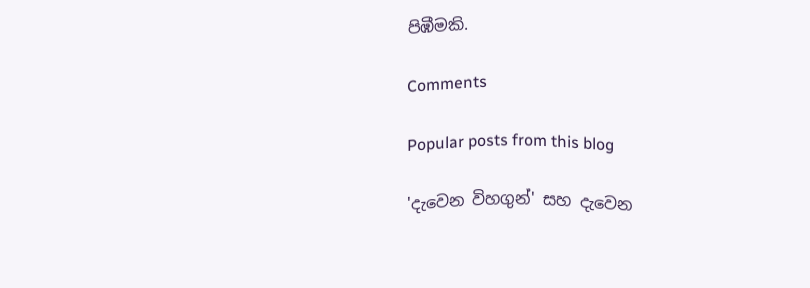පිඹීමකි.

Comments

Popular posts from this blog

'දැවෙන විහගුන්' සහ දැවෙන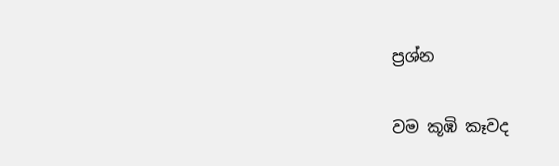ප්‍රශ්න

වම කූඹි කෑවද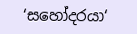‘සහෝදරයා‘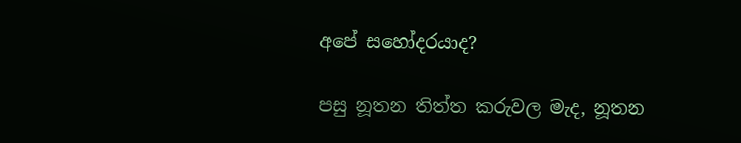අපේ සහෝදරයාද?

පසු නූතන තිත්ත කරුවල මැද, නූතන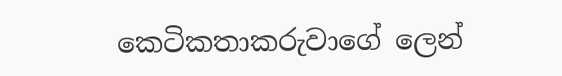කෙටිකතාකරුවාගේ ලෙන්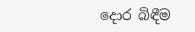දොර බිඳීම